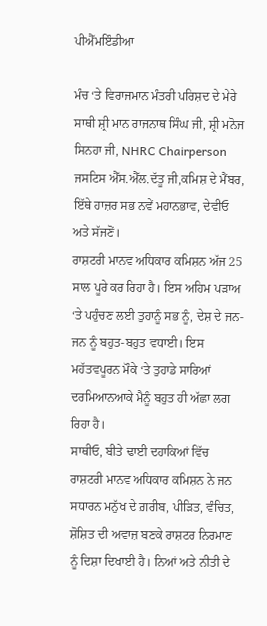ਪੀਐੱਮਇੰਡੀਆ

ਮੰਚ ‘ਤੇ ਵਿਰਾਜਮਾਨ ਮੰਤਰੀ ਪਰਿਸ਼ਦ ਦੇ ਮੇਰੇ ਸਾਥੀ ਸ਼੍ਰੀ ਮਾਨ ਰਾਜਨਾਥ ਸਿੰਘ ਜੀ, ਸ਼੍ਰੀ ਮਨੋਜ ਸਿਨਹਾ ਜੀ, NHRC Chairperson ਜਸਟਿਸ ਐੱਸ.ਐੱਲ.ਦੱਤੂ ਜੀ,ਕਮਿਸ਼ ਦੇ ਮੈਂਬਰ, ਇੱਥੇ ਹਾਜ਼ਰ ਸਭ ਨਵੇਂ ਮਹਾਨਭਾਵ, ਦੇਵੀਓ ਅਤੇ ਸੱਜਣੋਂ।
ਰਾਸ਼ਟਰੀ ਮਾਨਵ ਅਧਿਕਾਰ ਕਮਿਸ਼ਨ ਅੱਜ 25 ਸਾਲ ਪੂਰੇ ਕਰ ਰਿਹਾ ਹੈ। ਇਸ ਅਹਿਮ ਪੜਾਅ ‘ਤੇ ਪਹੁੰਚਣ ਲਈ ਤੁਹਾਨੂੰ ਸਭ ਨੂੰ, ਦੇਸ਼ ਦੇ ਜਨ-ਜਨ ਨੂੰ ਬਹੁਤ-ਬਹੁਤ ਵਧਾਈ। ਇਸ ਮਹੱਤਵਪੂਰਨ ਮੌਕੇ ‘ਤੇ ਤੁਹਾਡੇ ਸਾਰਿਆਂ ਦਰਮਿਆਨਆਕੇ ਮੈਨੂੰ ਬਹੁਤ ਹੀ ਅੱਛਾ ਲਗ ਰਿਹਾ ਹੈ।
ਸਾਥੀਓ, ਬੀਤੇ ਢਾਈ ਦਹਾਕਿਆਂ ਵਿੱਚ ਰਾਸ਼ਟਰੀ ਮਾਨਵ ਅਧਿਕਾਰ ਕਮਿਸ਼ਨ ਨੇ ਜਨ ਸਧਾਰਨ ਮਨੁੱਖ ਦੇ ਗ਼ਰੀਬ, ਪੀੜਿਤ, ਵੰਚਿਤ, ਸ਼ੋਸ਼ਿਤ ਦੀ ਅਵਾਜ਼ ਬਣਕੇ ਰਾਸ਼ਟਰ ਨਿਰਮਾਣ ਨੂੰ ਦਿਸ਼ਾ ਦਿਖਾਈ ਹੈ। ਨਿਆਂ ਅਤੇ ਨੀਤੀ ਦੇ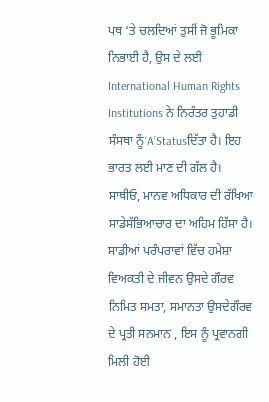ਪਥ ‘ਤੇ ਚਲਦਿਆਂ ਤੁਸੀਂ ਜੋ ਭੂਮਿਕਾ ਨਿਭਾਈ ਹੈ, ਉਸ ਦੇ ਲਈ International Human Rights Institutions ਨੇ ਨਿਰੰਤਰ ਤੁਹਾਡੀ ਸੰਸਥਾ ਨੂੰ‘A’Statusਦਿੱਤਾ ਹੈ। ਇਹ ਭਾਰਤ ਲਈ ਮਾਣ ਦੀ ਗੱਲ ਹੈ।
ਸਾਥੀਓ, ਮਾਨਵ ਅਧਿਕਾਰ ਦੀ ਰੱਖਿਆ ਸਾਡੇਸੱਭਿਆਚਾਰ ਦਾ ਅਹਿਮ ਹਿੱਸਾ ਹੈ। ਸਾਡੀਆਂ ਪਰੰਪਰਾਵਾਂ ਵਿੱਚ ਹਮੇਸ਼ਾ ਵਿਅਕਤੀ ਦੇ ਜੀਵਨ ਉਸਦੇ ਗੌਰਵ ਨਿਮਿਤ ਸਮਤਾ, ਸਮਾਨਤਾ ਉਸਦੇਗੌਰਵ ਦੇ ਪ੍ਰਤੀ ਸਨਮਾਨ , ਇਸ ਨੂੰ ਪ੍ਰਵਾਨਗੀ ਮਿਲੀ ਹੋਈ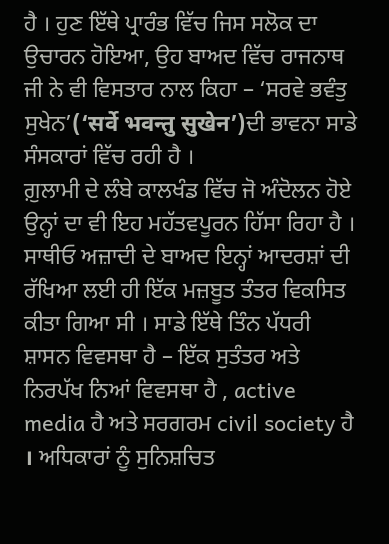ਹੈ । ਹੁਣ ਇੱਥੇ ਪ੍ਰਾਰੰਭ ਵਿੱਚ ਜਿਸ ਸਲੋਕ ਦਾ ਉਚਾਰਨ ਹੋਇਆ, ਉਹ ਬਾਅਦ ਵਿੱਚ ਰਾਜਨਾਥ ਜੀ ਨੇ ਵੀ ਵਿਸਤਾਰ ਨਾਲ ਕਿਹਾ – ‘ਸਰਵੇ ਭਵੰਤੁ ਸੁਖੇਨ’(‘सर्वे भवन्तु सुखेन’)ਦੀ ਭਾਵਨਾ ਸਾਡੇ ਸੰਸਕਾਰਾਂ ਵਿੱਚ ਰਹੀ ਹੈ ।
ਗ਼ੁਲਾਮੀ ਦੇ ਲੰਬੇ ਕਾਲਖੰਡ ਵਿੱਚ ਜੋ ਅੰਦੋਲਨ ਹੋਏ ਉਨ੍ਹਾਂ ਦਾ ਵੀ ਇਹ ਮਹੱਤਵਪੂਰਨ ਹਿੱਸਾ ਰਿਹਾ ਹੈ । ਸਾਥੀਓ ਅਜ਼ਾਦੀ ਦੇ ਬਾਅਦ ਇਨ੍ਹਾਂ ਆਦਰਸ਼ਾਂ ਦੀ ਰੱਖਿਆ ਲਈ ਹੀ ਇੱਕ ਮਜ਼ਬੂਤ ਤੰਤਰ ਵਿਕਸਿਤ ਕੀਤਾ ਗਿਆ ਸੀ । ਸਾਡੇ ਇੱਥੇ ਤਿੰਨ ਪੱਧਰੀ ਸ਼ਾਸਨ ਵਿਵਸਥਾ ਹੈ – ਇੱਕ ਸੁਤੰਤਰ ਅਤੇ ਨਿਰਪੱਖ ਨਿਆਂ ਵਿਵਸਥਾ ਹੈ , active media ਹੈ ਅਤੇ ਸਰਗਰਮ civil society ਹੈ । ਅਧਿਕਾਰਾਂ ਨੂੰ ਸੁਨਿਸ਼ਚਿਤ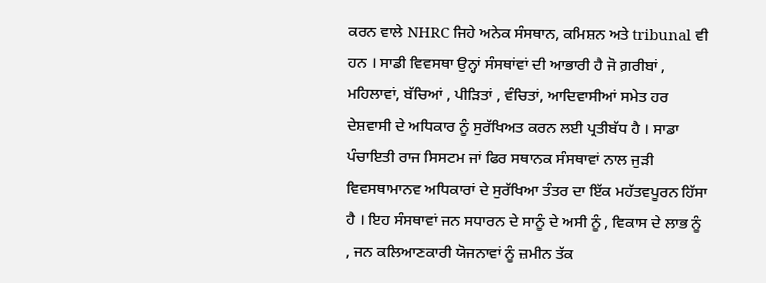ਕਰਨ ਵਾਲੇ NHRC ਜਿਹੇ ਅਨੇਕ ਸੰਸਥਾਨ, ਕਮਿਸ਼ਨ ਅਤੇ tribunal ਵੀ ਹਨ । ਸਾਡੀ ਵਿਵਸਥਾ ਉਨ੍ਹਾਂ ਸੰਸਥਾਂਵਾਂ ਦੀ ਆਭਾਰੀ ਹੈ ਜੋ ਗ਼ਰੀਬਾਂ , ਮਹਿਲਾਵਾਂ, ਬੱਚਿਆਂ , ਪੀੜਿਤਾਂ , ਵੰਚਿਤਾਂ, ਆਦਿਵਾਸੀਆਂ ਸਮੇਤ ਹਰ ਦੇਸ਼ਵਾਸੀ ਦੇ ਅਧਿਕਾਰ ਨੂੰ ਸੁਰੱਖਿਅਤ ਕਰਨ ਲਈ ਪ੍ਰਤੀਬੱਧ ਹੈ । ਸਾਡਾ ਪੰਚਾਇਤੀ ਰਾਜ ਸਿਸਟਮ ਜਾਂ ਫਿਰ ਸਥਾਨਕ ਸੰਸਥਾਵਾਂ ਨਾਲ ਜੁੜੀ ਵਿਵਸਥਾਮਾਨਵ ਅਧਿਕਾਰਾਂ ਦੇ ਸੁਰੱਖਿਆ ਤੰਤਰ ਦਾ ਇੱਕ ਮਹੱਤਵਪੂਰਨ ਹਿੱਸਾ ਹੈ । ਇਹ ਸੰਸਥਾਵਾਂ ਜਨ ਸਧਾਰਨ ਦੇ ਸਾਨੂੰ ਦੇ ਅਸੀ ਨੂੰ , ਵਿਕਾਸ ਦੇ ਲਾਭ ਨੂੰ , ਜਨ ਕਲਿਆਣਕਾਰੀ ਯੋਜਨਾਵਾਂ ਨੂੰ ਜ਼ਮੀਨ ਤੱਕ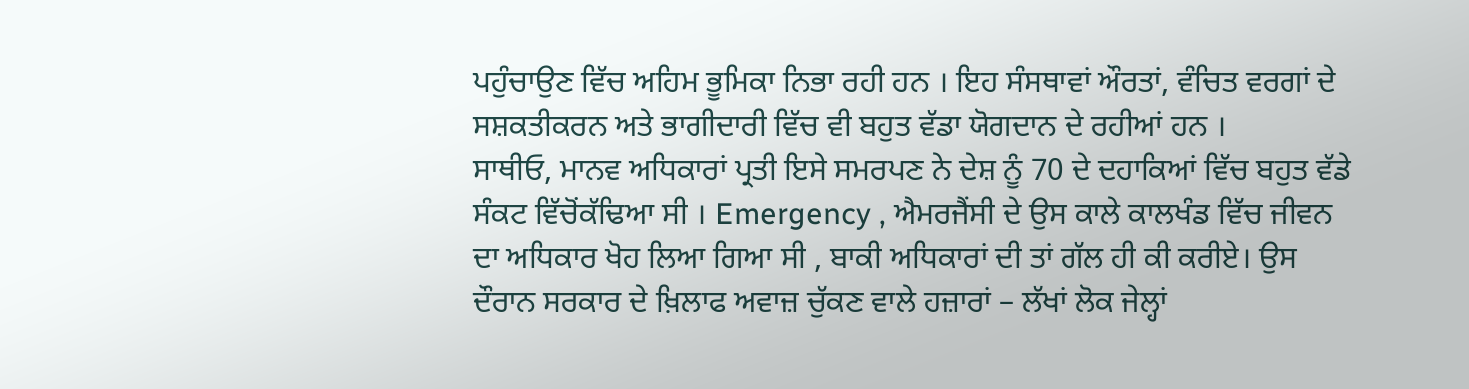ਪਹੁੰਚਾਉਣ ਵਿੱਚ ਅਹਿਮ ਭੂਮਿਕਾ ਨਿਭਾ ਰਹੀ ਹਨ । ਇਹ ਸੰਸਥਾਵਾਂ ਔਰਤਾਂ, ਵੰਚਿਤ ਵਰਗਾਂ ਦੇ ਸਸ਼ਕਤੀਕਰਨ ਅਤੇ ਭਾਗੀਦਾਰੀ ਵਿੱਚ ਵੀ ਬਹੁਤ ਵੱਡਾ ਯੋਗਦਾਨ ਦੇ ਰਹੀਆਂ ਹਨ ।
ਸਾਥੀਓ, ਮਾਨਵ ਅਧਿਕਾਰਾਂ ਪ੍ਰਤੀ ਇਸੇ ਸਮਰਪਣ ਨੇ ਦੇਸ਼ ਨੂੰ 70 ਦੇ ਦਹਾਕਿਆਂ ਵਿੱਚ ਬਹੁਤ ਵੱਡੇ ਸੰਕਟ ਵਿੱਚੋਂਕੱਢਿਆ ਸੀ । Emergency , ਐਮਰਜੈਂਸੀ ਦੇ ਉਸ ਕਾਲੇ ਕਾਲਖੰਡ ਵਿੱਚ ਜੀਵਨ ਦਾ ਅਧਿਕਾਰ ਖੋਹ ਲਿਆ ਗਿਆ ਸੀ , ਬਾਕੀ ਅਧਿਕਾਰਾਂ ਦੀ ਤਾਂ ਗੱਲ ਹੀ ਕੀ ਕਰੀਏ। ਉਸ ਦੌਰਾਨ ਸਰਕਾਰ ਦੇ ਖ਼ਿਲਾਫ ਅਵਾਜ਼ ਚੁੱਕਣ ਵਾਲੇ ਹਜ਼ਾਰਾਂ – ਲੱਖਾਂ ਲੋਕ ਜੇਲ੍ਹਾਂ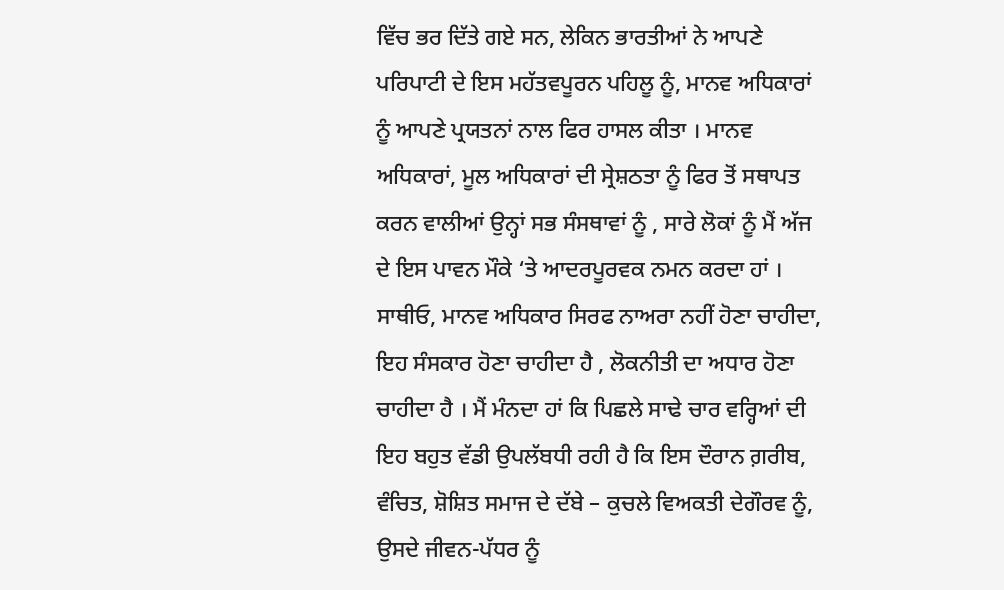ਵਿੱਚ ਭਰ ਦਿੱਤੇ ਗਏ ਸਨ, ਲੇਕਿਨ ਭਾਰਤੀਆਂ ਨੇ ਆਪਣੇ ਪਰਿਪਾਟੀ ਦੇ ਇਸ ਮਹੱਤਵਪੂਰਨ ਪਹਿਲੂ ਨੂੰ, ਮਾਨਵ ਅਧਿਕਾਰਾਂ ਨੂੰ ਆਪਣੇ ਪ੍ਰਯਤਨਾਂ ਨਾਲ ਫਿਰ ਹਾਸਲ ਕੀਤਾ । ਮਾਨਵ ਅਧਿਕਾਰਾਂ, ਮੂਲ ਅਧਿਕਾਰਾਂ ਦੀ ਸ੍ਰੇਸ਼ਠਤਾ ਨੂੰ ਫਿਰ ਤੋਂ ਸਥਾਪਤ ਕਰਨ ਵਾਲੀਆਂ ਉਨ੍ਹਾਂ ਸਭ ਸੰਸਥਾਵਾਂ ਨੂੰ , ਸਾਰੇ ਲੋਕਾਂ ਨੂੰ ਮੈਂ ਅੱਜ ਦੇ ਇਸ ਪਾਵਨ ਮੌਕੇ ‘ਤੇ ਆਦਰਪੂਰਵਕ ਨਮਨ ਕਰਦਾ ਹਾਂ ।
ਸਾਥੀਓ, ਮਾਨਵ ਅਧਿਕਾਰ ਸਿਰਫ ਨਾਅਰਾ ਨਹੀਂ ਹੋਣਾ ਚਾਹੀਦਾ, ਇਹ ਸੰਸਕਾਰ ਹੋਣਾ ਚਾਹੀਦਾ ਹੈ , ਲੋਕਨੀਤੀ ਦਾ ਅਧਾਰ ਹੋਣਾ ਚਾਹੀਦਾ ਹੈ । ਮੈਂ ਮੰਨਦਾ ਹਾਂ ਕਿ ਪਿਛਲੇ ਸਾਢੇ ਚਾਰ ਵਰ੍ਹਿਆਂ ਦੀ ਇਹ ਬਹੁਤ ਵੱਡੀ ਉਪਲੱਬਧੀ ਰਹੀ ਹੈ ਕਿ ਇਸ ਦੌਰਾਨ ਗ਼ਰੀਬ, ਵੰਚਿਤ, ਸ਼ੋਸ਼ਿਤ ਸਮਾਜ ਦੇ ਦੱਬੇ – ਕੁਚਲੇ ਵਿਅਕਤੀ ਦੇਗੌਰਵ ਨੂੰ, ਉਸਦੇ ਜੀਵਨ-ਪੱਧਰ ਨੂੰ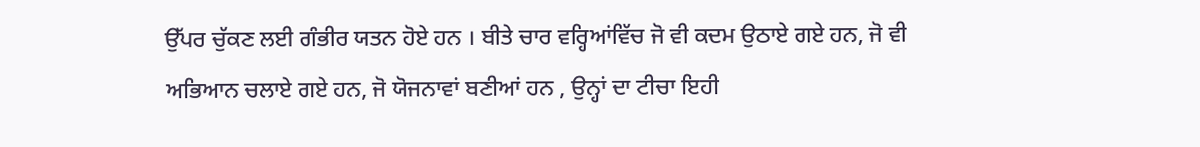ਉੱਪਰ ਚੁੱਕਣ ਲਈ ਗੰਭੀਰ ਯਤਨ ਹੋਏ ਹਨ । ਬੀਤੇ ਚਾਰ ਵਰ੍ਹਿਆਂਵਿੱਚ ਜੋ ਵੀ ਕਦਮ ਉਠਾਏ ਗਏ ਹਨ, ਜੋ ਵੀ ਅਭਿਆਨ ਚਲਾਏ ਗਏ ਹਨ, ਜੋ ਯੋਜਨਾਵਾਂ ਬਣੀਆਂ ਹਨ , ਉਨ੍ਹਾਂ ਦਾ ਟੀਚਾ ਇਹੀ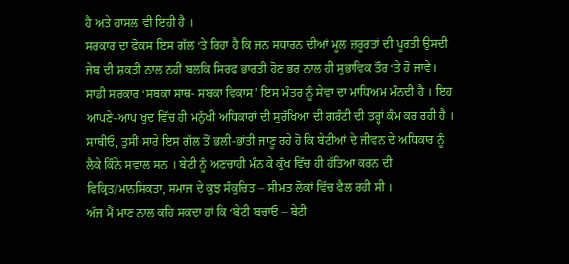ਹੈ ਅਤੇ ਹਾਸਲ ਵੀ ਇਹੀ ਹੈ ।
ਸਰਕਾਰ ਦਾ ਫੋਕਸ ਇਸ ਗੱਲ ‘ਤੇ ਰਿਹਾ ਹੈ ਕਿ ਜਨ ਸਧਾਰਨ ਦੀਆਂ ਮੂਲ ਜ਼ਰੂਰਤਾਂ ਦੀ ਪੂਰਤੀ ਉਸਦੀ ਜੇਬ ਦੀ ਸ਼ਕਤੀ ਨਾਲ ਨਹੀਂ ਬਲਕਿ ਸਿਰਫ ਭਾਰਤੀ ਹੋਣ ਭਰ ਨਾਲ ਹੀ ਸੁਭਾਵਿਕ ਤੌਰ ‘ਤੇ ਹੋ ਜਾਵੇ। ਸਾਡੀ ਸਰਕਾਰ ‘ਸਬਕਾ ਸਾਥ- ਸਬਕਾ ਵਿਕਾਸ’ ਇਸ ਮੰਤਰ ਨੂੰ ਸੇਵਾ ਦਾ ਮਾਧਿਅਮ ਮੰਨਦੀ ਹੈ । ਇਹ ਆਪਣੇ-ਆਪ ਖੁਦ ਵਿੱਚ ਹੀ ਮਨੁੱਖੀ ਅਧਿਕਾਰਾਂ ਦੀ ਸੁਰੱਖਿਆ ਦੀ ਗਰੰਟੀ ਦੀ ਤਰ੍ਹਾਂ ਕੰਮ ਕਰ ਰਹੀ ਹੈ ।
ਸਾਥੀਓ, ਤੁਸੀਂ ਸਾਰੇ ਇਸ ਗੱਲ ਤੋਂ ਭਲੀ-ਭਾਂਤੀ ਜਾਣੂ ਰਹੇ ਹੋ ਕਿ ਬੇਟੀਆਂ ਦੇ ਜੀਵਨ ਦੇ ਅਧਿਕਾਰ ਨੂੰ ਲੈਕੇ ਕਿੰਨੇ ਸਵਾਲ ਸਨ । ਬੇਟੀ ਨੂੰ ਅਣਚਾਹੀ ਮੰਨ ਕੇ ਕੁੱਖ ਵਿੱਚ ਹੀ ਹੱਤਿਆ ਕਰਨ ਦੀ ਵਿਕ੍ਰਿਤ/ਮਾਨਸਿਕਤਾ, ਸਮਾਜ ਦੇ ਕੁਝ ਸੰਕੁਚਿਤ – ਸੀਮਤ ਲੋਕਾਂ ਵਿੱਚ ਫੈਲ ਰਹੀ ਸੀ ।
ਅੱਜ ਮੈਂ ਮਾਣ ਨਾਲ ਕਹਿ ਸਕਦਾ ਹਾਂ ਕਿ ‘ਬੇਟੀ ਬਚਾਓ – ਬੇਟੀ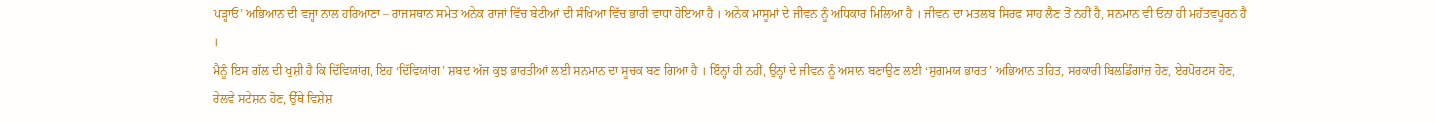ਪੜ੍ਹਾਓ’ ਅਭਿਆਨ ਦੀ ਵਜ੍ਹਾ ਨਾਲ ਹਰਿਆਣਾ – ਰਾਜਸਥਾਨ ਸਮੇਤ ਅਨੇਕ ਰਾਜਾਂ ਵਿੱਚ ਬੇਟੀਆਂ ਦੀ ਸੰਖਿਆ ਵਿੱਚ ਭਾਰੀ ਵਾਧਾ ਹੋਇਆ ਹੈ । ਅਨੇਕ ਮਾਸੂਮਾਂ ਦੇ ਜੀਵਨ ਨੂੰ ਅਧਿਕਾਰ ਮਿਲਿਆ ਹੈ । ਜੀਵਨ ਦਾ ਮਤਲਬ ਸਿਰਫ ਸਾਹ ਲੈਣ ਤੋਂ ਨਹੀਂ ਹੈ, ਸਨਮਾਨ ਵੀ ਓਨਾ ਹੀ ਮਹੱਤਵਪੂਰਨ ਹੈ ।
ਮੈਨੂੰ ਇਸ ਗੱਲ ਦੀ ਖੁਸ਼ੀ ਹੈ ਕਿ ਦਿੱਵਿਯਾਂਗ, ਇਹ ‘ਦਿੱਵਿਯਾਂਗ’ ਸ਼ਬਦ ਅੱਜ ਕੁਝ ਭਾਰਤੀਆਂ ਲਈ ਸਨਮਾਨ ਦਾ ਸੂਚਕ ਬਣ ਗਿਆ ਹੈ । ਇੰਨ੍ਹਾਂ ਹੀ ਨਹੀਂ, ਉਨ੍ਹਾਂ ਦੇ ਜੀਵਨ ਨੂੰ ਅਸਾਨ ਬਣਾਉਣ ਲਈ ‘ਸੁਗਮਯ ਭਾਰਤ’ ਅਭਿਆਨ ਤਹਿਤ, ਸਰਕਾਰੀ ਬਿਲਡਿੰਗਾਂਜ਼ ਹੋਣ, ਏਰਪੋਰਟਸ ਹੋਣ, ਰੇਲਵੇ ਸਟੇਸ਼ਨ ਹੋਣ, ਉੱਥੇ ਵਿਸ਼ੇਸ਼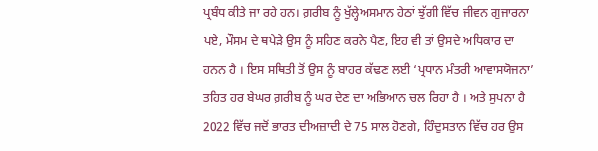ਪ੍ਰਬੰਧ ਕੀਤੇ ਜਾ ਰਹੇ ਹਨ। ਗ਼ਰੀਬ ਨੂੰ ਖੁੱਲ੍ਹੇਅਸਮਾਨ ਹੇਠਾਂ ਝੁੱਗੀ ਵਿੱਚ ਜੀਵਨ ਗੁਜਾਰਨਾ ਪਏ, ਮੌਸਮ ਦੇ ਥਪੇੜੇ ਉਸ ਨੂੰ ਸਹਿਣ ਕਰਨੇ ਪੈਣ, ਇਹ ਵੀ ਤਾਂ ਉਸਦੇ ਅਧਿਕਾਰ ਦਾ ਹਨਨ ਹੈ । ਇਸ ਸਥਿਤੀ ਤੋਂ ਉਸ ਨੂੰ ਬਾਹਰ ਕੱਢਣ ਲਈ ‘ਪ੍ਰਧਾਨ ਮੰਤਰੀ ਆਵਾਸਯੋਜਨਾ’ ਤਹਿਤ ਹਰ ਬੇਘਰ ਗ਼ਰੀਬ ਨੂੰ ਘਰ ਦੇਣ ਦਾ ਅਭਿਆਨ ਚਲ ਰਿਹਾ ਹੈ । ਅਤੇ ਸੁਪਨਾ ਹੈ 2022 ਵਿੱਚ ਜਦੋਂ ਭਾਰਤ ਦੀਅਜ਼ਾਦੀ ਦੇ 75 ਸਾਲ ਹੋਣਗੇ, ਹਿੰਦੁਸਤਾਨ ਵਿੱਚ ਹਰ ਉਸ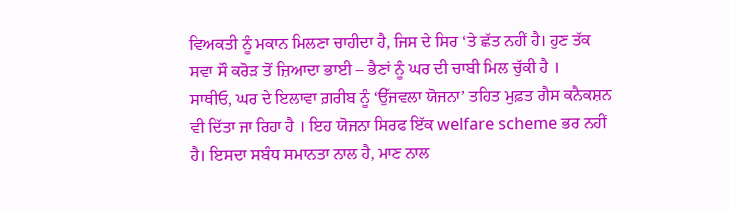ਵਿਅਕਤੀ ਨੂੰ ਮਕਾਨ ਮਿਲਣਾ ਚਾਹੀਦਾ ਹੈ, ਜਿਸ ਦੇ ਸਿਰ ‘ਤੇ ਛੱਤ ਨਹੀਂ ਹੈ। ਹੁਣ ਤੱਕ ਸਵਾ ਸੌ ਕਰੋਡ਼ ਤੋਂ ਜ਼ਿਆਦਾ ਭਾਈ – ਭੈਣਾਂ ਨੂੰ ਘਰ ਦੀ ਚਾਬੀ ਮਿਲ ਚੁੱਕੀ ਹੈ ।
ਸਾਥੀਓ, ਘਰ ਦੇ ਇਲਾਵਾ ਗ਼ਰੀਬ ਨੂੰ ‘ਉੱਜਵਲਾ ਯੋਜਨਾ’ ਤਹਿਤ ਮੁਫ਼ਤ ਗੈਸ ਕਨੈਕਸ਼ਨ ਵੀ ਦਿੱਤਾ ਜਾ ਰਿਹਾ ਹੈ । ਇਹ ਯੋਜਨਾ ਸਿਰਫ ਇੱਕ welfare scheme ਭਰ ਨਹੀਂ ਹੈ। ਇਸਦਾ ਸਬੰਧ ਸਮਾਨਤਾ ਨਾਲ ਹੈ, ਮਾਣ ਨਾਲ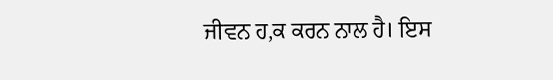ਜੀਵਨ ਹ,ਕ ਕਰਨ ਨਾਲ ਹੈ। ਇਸ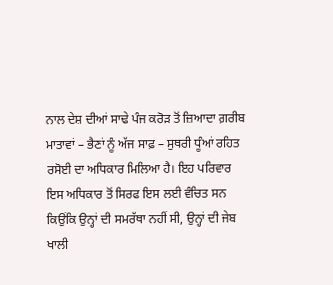ਨਾਲ ਦੇਸ਼ ਦੀਆਂ ਸਾਢੇ ਪੰਜ ਕਰੋਡ਼ ਤੋਂ ਜ਼ਿਆਦਾ ਗ਼ਰੀਬ ਮਾਤਾਵਾਂ – ਭੈਣਾਂ ਨੂੰ ਅੱਜ ਸਾਫ਼ – ਸੁਥਰੀ ਧੂੰਆਂ ਰਹਿਤ ਰਸੋਈ ਦਾ ਅਧਿਕਾਰ ਮਿਲਿਆ ਹੈ। ਇਹ ਪਰਿਵਾਰ ਇਸ ਅਧਿਕਾਰ ਤੋਂ ਸਿਰਫ ਇਸ ਲਈ ਵੰਚਿਤ ਸਨ ਕਿਉਂਕਿ ਉਨ੍ਹਾਂ ਦੀ ਸਮਰੱਥਾ ਨਹੀਂ ਸੀ, ਉਨ੍ਹਾਂ ਦੀ ਜੇਬ ਖਾਲੀ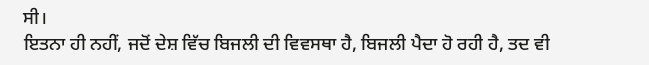ਸੀ।
ਇਤਨਾ ਹੀ ਨਹੀਂ, ਜਦੋਂ ਦੇਸ਼ ਵਿੱਚ ਬਿਜਲੀ ਦੀ ਵਿਵਸਥਾ ਹੈ, ਬਿਜਲੀ ਪੈਦਾ ਹੋ ਰਹੀ ਹੈ, ਤਦ ਵੀ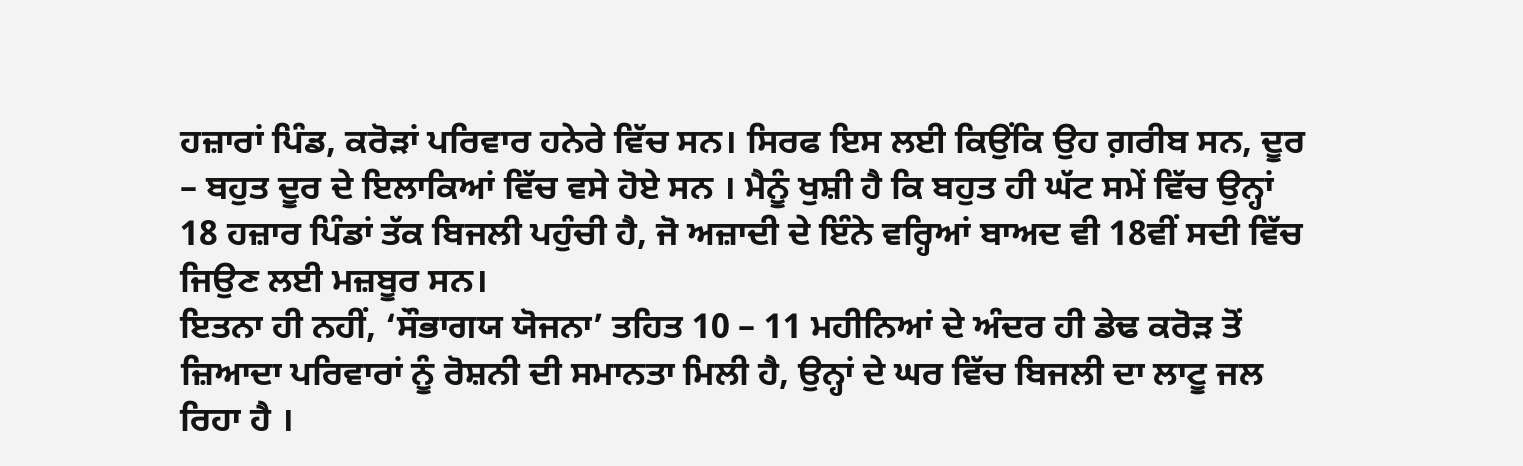ਹਜ਼ਾਰਾਂ ਪਿੰਡ, ਕਰੋਡ਼ਾਂ ਪਰਿਵਾਰ ਹਨੇਰੇ ਵਿੱਚ ਸਨ। ਸਿਰਫ ਇਸ ਲਈ ਕਿਉਂਕਿ ਉਹ ਗ਼ਰੀਬ ਸਨ, ਦੂਰ – ਬਹੁਤ ਦੂਰ ਦੇ ਇਲਾਕਿਆਂ ਵਿੱਚ ਵਸੇ ਹੋਏ ਸਨ । ਮੈਨੂੰ ਖੁਸ਼ੀ ਹੈ ਕਿ ਬਹੁਤ ਹੀ ਘੱਟ ਸਮੇਂ ਵਿੱਚ ਉਨ੍ਹਾਂ 18 ਹਜ਼ਾਰ ਪਿੰਡਾਂ ਤੱਕ ਬਿਜਲੀ ਪਹੁੰਚੀ ਹੈ, ਜੋ ਅਜ਼ਾਦੀ ਦੇ ਇੰਨੇ ਵਰ੍ਹਿਆਂ ਬਾਅਦ ਵੀ 18ਵੀਂ ਸਦੀ ਵਿੱਚ ਜਿਉਣ ਲਈ ਮਜ਼ਬੂਰ ਸਨ।
ਇਤਨਾ ਹੀ ਨਹੀਂ, ‘ਸੌਭਾਗਯ ਯੋਜਨਾ’ ਤਹਿਤ 10 – 11 ਮਹੀਨਿਆਂ ਦੇ ਅੰਦਰ ਹੀ ਡੇਢ ਕਰੋਡ਼ ਤੋਂ ਜ਼ਿਆਦਾ ਪਰਿਵਾਰਾਂ ਨੂੰ ਰੋਸ਼ਨੀ ਦੀ ਸਮਾਨਤਾ ਮਿਲੀ ਹੈ, ਉਨ੍ਹਾਂ ਦੇ ਘਰ ਵਿੱਚ ਬਿਜਲੀ ਦਾ ਲਾਟੂ ਜਲ ਰਿਹਾ ਹੈ ।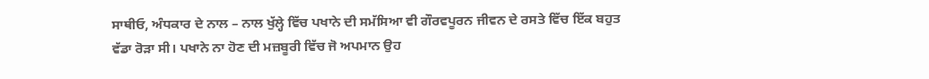ਸਾਥੀਓ, ਅੰਧਕਾਰ ਦੇ ਨਾਲ – ਨਾਲ ਖੁੱਲ੍ਹੇ ਵਿੱਚ ਪਖਾਨੇ ਦੀ ਸਮੱਸਿਆ ਵੀ ਗੌਰਵਪੂਰਨ ਜੀਵਨ ਦੇ ਰਸਤੇ ਵਿੱਚ ਇੱਕ ਬਹੁਤ ਵੱਡਾ ਰੋੜਾ ਸੀ। ਪਖਾਨੇ ਨਾ ਹੋਣ ਦੀ ਮਜ਼ਬੂਰੀ ਵਿੱਚ ਜੋ ਅਪਮਾਨ ਉਹ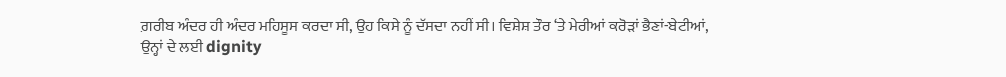ਗ਼ਰੀਬ ਅੰਦਰ ਹੀ ਅੰਦਰ ਮਹਿਸੂਸ ਕਰਦਾ ਸੀ, ਉਹ ਕਿਸੇ ਨੂੰ ਦੱਸਦਾ ਨਹੀਂ ਸੀ। ਵਿਸ਼ੇਸ਼ ਤੌਰ ‘ਤੇ ਮੇਰੀਆਂ ਕਰੋਡ਼ਾਂ ਭੈਣਾਂ-ਬੇਟੀਆਂ, ਉਨ੍ਹਾਂ ਦੇ ਲਈ dignity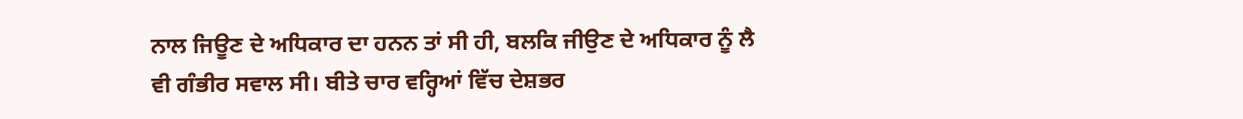ਨਾਲ ਜਿਊਣ ਦੇ ਅਧਿਕਾਰ ਦਾ ਹਨਨ ਤਾਂ ਸੀ ਹੀ, ਬਲਕਿ ਜੀਉਣ ਦੇ ਅਧਿਕਾਰ ਨੂੰ ਲੈ ਵੀ ਗੰਭੀਰ ਸਵਾਲ ਸੀ। ਬੀਤੇ ਚਾਰ ਵਰ੍ਹਿਆਂ ਵਿੱਚ ਦੇਸ਼ਭਰ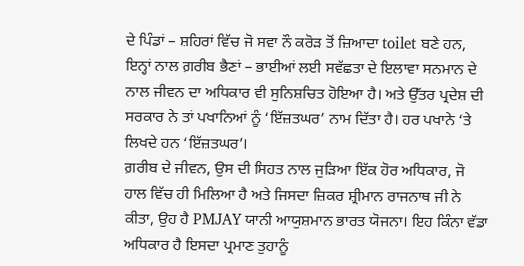ਦੇ ਪਿੰਡਾਂ – ਸ਼ਹਿਰਾਂ ਵਿੱਚ ਜੋ ਸਵਾ ਨੌ ਕਰੋਡ਼ ਤੋਂ ਜ਼ਿਆਦਾ toilet ਬਣੇ ਹਨ, ਇਨ੍ਹਾਂ ਨਾਲ ਗ਼ਰੀਬ ਭੈਣਾਂ – ਭਾਈਆਂ ਲਈ ਸਵੱਛਤਾ ਦੇ ਇਲਾਵਾ ਸਨਮਾਨ ਦੇ ਨਾਲ ਜੀਵਨ ਦਾ ਅਧਿਕਾਰ ਵੀ ਸੁਨਿਸ਼ਚਿਤ ਹੋਇਆ ਹੈ। ਅਤੇ ਉੱਤਰ ਪ੍ਰਦੇਸ਼ ਦੀ ਸਰਕਾਰ ਨੇ ਤਾਂ ਪਖਾਨਿਆਂ ਨੂੰ ‘ਇੱਜ਼ਤਘਰ’ ਨਾਮ ਦਿੱਤਾ ਹੈ। ਹਰ ਪਖਾਨੇ ‘ਤੇ ਲਿਖਦੇ ਹਨ ‘ਇੱਜ਼ਤਘਰ’।
ਗ਼ਰੀਬ ਦੇ ਜੀਵਨ, ਉਸ ਦੀ ਸਿਹਤ ਨਾਲ ਜੁੜਿਆ ਇੱਕ ਹੋਰ ਅਧਿਕਾਰ, ਜੋ ਹਾਲ ਵਿੱਚ ਹੀ ਮਿਲਿਆ ਹੈ ਅਤੇ ਜਿਸਦਾ ਜ਼ਿਕਰ ਸ਼੍ਰੀਮਾਨ ਰਾਜਨਾਥ ਜੀ ਨੇ ਕੀਤਾ, ਉਹ ਹੈ PMJAY ਯਾਨੀ ਆਯੁਸ਼ਮਾਨ ਭਾਰਤ ਯੋਜਨਾ। ਇਹ ਕਿੰਨਾ ਵੱਡਾ ਅਧਿਕਾਰ ਹੈ ਇਸਦਾ ਪ੍ਰਮਾਣ ਤੁਹਾਨੂੰ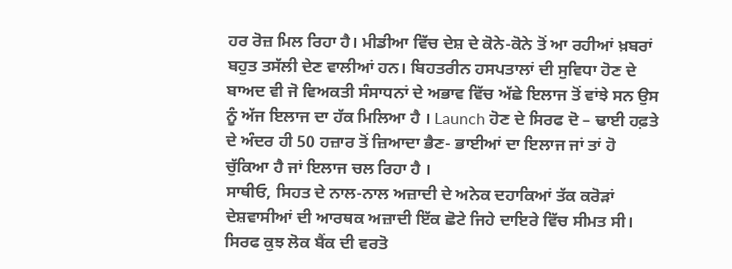ਹਰ ਰੋਜ਼ ਮਿਲ ਰਿਹਾ ਹੈ। ਮੀਡੀਆ ਵਿੱਚ ਦੇਸ਼ ਦੇ ਕੋਨੇ-ਕੋਨੇ ਤੋਂ ਆ ਰਹੀਆਂ ਖ਼ਬਰਾਂ ਬਹੁਤ ਤਸੱਲੀ ਦੇਣ ਵਾਲੀਆਂ ਹਨ। ਬਿਹਤਰੀਨ ਹਸਪਤਾਲਾਂ ਦੀ ਸੁਵਿਧਾ ਹੋਣ ਦੇ ਬਾਅਦ ਵੀ ਜੋ ਵਿਅਕਤੀ ਸੰਸਾਧਨਾਂ ਦੇ ਅਭਾਵ ਵਿੱਚ ਅੱਛੇ ਇਲਾਜ ਤੋਂ ਵਾਂਝੇ ਸਨ ਉਸ ਨੂੰ ਅੱਜ ਇਲਾਜ ਦਾ ਹੱਕ ਮਿਲਿਆ ਹੈ । Launch ਹੋਣ ਦੇ ਸਿਰਫ ਦੋ – ਢਾਈ ਹਫ਼ਤੇ ਦੇ ਅੰਦਰ ਹੀ 50 ਹਜ਼ਾਰ ਤੋਂ ਜ਼ਿਆਦਾ ਭੈਣ- ਭਾਈਆਂ ਦਾ ਇਲਾਜ ਜਾਂ ਤਾਂ ਹੋ ਚੁੱਕਿਆ ਹੈ ਜਾਂ ਇਲਾਜ ਚਲ ਰਿਹਾ ਹੈ ।
ਸਾਥੀਓ, ਸਿਹਤ ਦੇ ਨਾਲ-ਨਾਲ ਅਜ਼ਾਦੀ ਦੇ ਅਨੇਕ ਦਹਾਕਿਆਂ ਤੱਕ ਕਰੋੜਾਂ ਦੇਸ਼ਵਾਸੀਆਂ ਦੀ ਆਰਥਕ ਅਜ਼ਾਦੀ ਇੱਕ ਛੋਟੇ ਜਿਹੇ ਦਾਇਰੇ ਵਿੱਚ ਸੀਮਤ ਸੀ। ਸਿਰਫ ਕੁਝ ਲੋਕ ਬੈਂਕ ਦੀ ਵਰਤੋ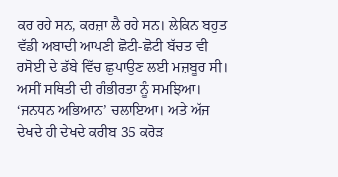ਕਰ ਰਹੇ ਸਨ, ਕਰਜ਼ਾ ਲੈ ਰਹੇ ਸਨ। ਲੇਕਿਨ ਬਹੁਤ ਵੱਡੀ ਅਬਾਦੀ ਆਪਣੀ ਛੋਟੀ-ਛੋਟੀ ਬੱਚਤ ਵੀ ਰਸੋਈ ਦੇ ਡੱਬੇ ਵਿੱਚ ਛੁਪਾਉਣ ਲਈ ਮਜ਼ਬੂਰ ਸੀ। ਅਸੀਂ ਸਥਿਤੀ ਦੀ ਗੰਭੀਰਤਾ ਨੂੰ ਸਮਝਿਆ। ‘ਜਨਧਨ ਅਭਿਆਨ’ ਚਲਾਇਆ। ਅਤੇ ਅੱਜ ਦੇਖਦੇ ਹੀ ਦੇਖਦੇ ਕਰੀਬ 35 ਕਰੋਡ਼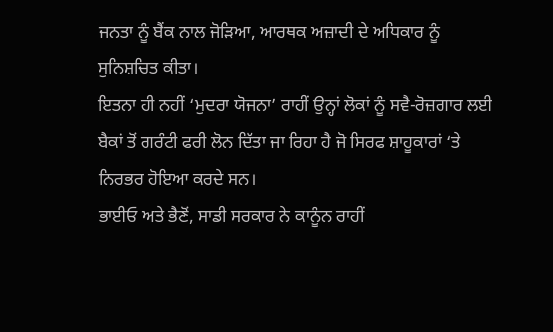ਜਨਤਾ ਨੂੰ ਬੈਂਕ ਨਾਲ ਜੋੜਿਆ, ਆਰਥਕ ਅਜ਼ਾਦੀ ਦੇ ਅਧਿਕਾਰ ਨੂੰ ਸੁਨਿਸ਼ਚਿਤ ਕੀਤਾ।
ਇਤਨਾ ਹੀ ਨਹੀਂ ‘ਮੁਦਰਾ ਯੋਜਨਾ’ ਰਾਹੀਂ ਉਨ੍ਹਾਂ ਲੋਕਾਂ ਨੂੰ ਸਵੈ-ਰੋਜ਼ਗਾਰ ਲਈ ਬੈਕਾਂ ਤੋਂ ਗਰੰਟੀ ਫਰੀ ਲੋਨ ਦਿੱਤਾ ਜਾ ਰਿਹਾ ਹੈ ਜੋ ਸਿਰਫ ਸ਼ਾਹੂਕਾਰਾਂ ‘ਤੇ ਨਿਰਭਰ ਹੋਇਆ ਕਰਦੇ ਸਨ।
ਭਾਈਓ ਅਤੇ ਭੈਣੋਂ, ਸਾਡੀ ਸਰਕਾਰ ਨੇ ਕਾਨੂੰਨ ਰਾਹੀਂ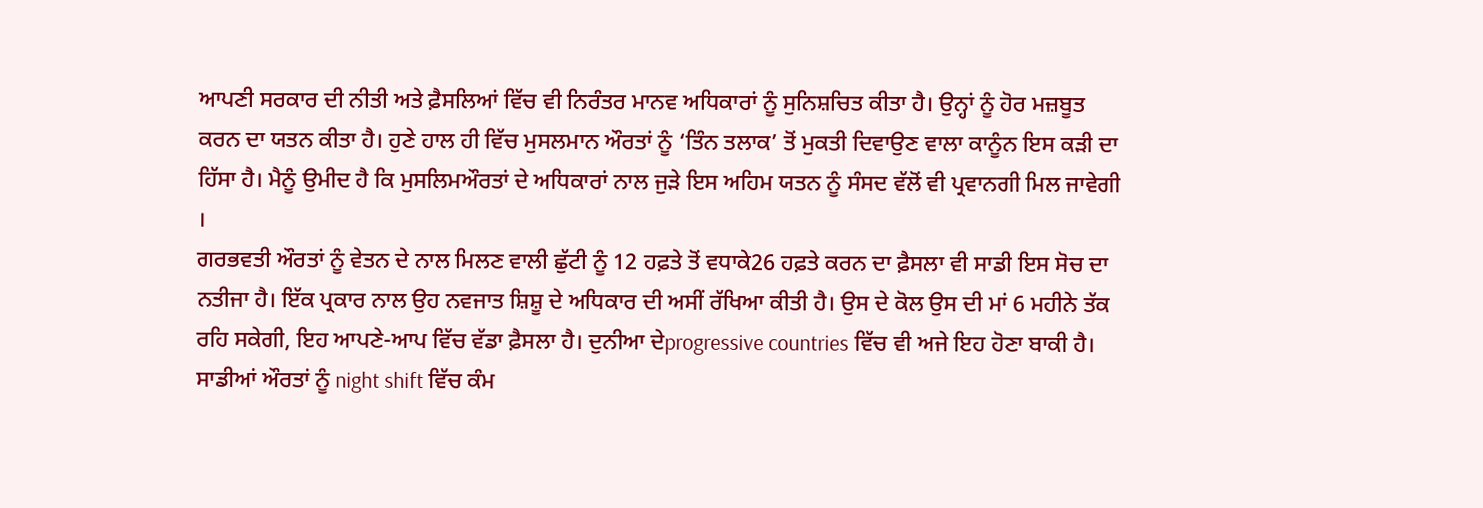ਆਪਣੀ ਸਰਕਾਰ ਦੀ ਨੀਤੀ ਅਤੇ ਫ਼ੈਸਲਿਆਂ ਵਿੱਚ ਵੀ ਨਿਰੰਤਰ ਮਾਨਵ ਅਧਿਕਾਰਾਂ ਨੂੰ ਸੁਨਿਸ਼ਚਿਤ ਕੀਤਾ ਹੈ। ਉਨ੍ਹਾਂ ਨੂੰ ਹੋਰ ਮਜ਼ਬੂਤ ਕਰਨ ਦਾ ਯਤਨ ਕੀਤਾ ਹੈ। ਹੁਣੇ ਹਾਲ ਹੀ ਵਿੱਚ ਮੁਸਲਮਾਨ ਔਰਤਾਂ ਨੂੰ ‘ਤਿੰਨ ਤਲਾਕ’ ਤੋਂ ਮੁਕਤੀ ਦਿਵਾਉਣ ਵਾਲਾ ਕਾਨੂੰਨ ਇਸ ਕੜੀ ਦਾ ਹਿੱਸਾ ਹੈ। ਮੈਨੂੰ ਉਮੀਦ ਹੈ ਕਿ ਮੁਸਲਿਮਔਰਤਾਂ ਦੇ ਅਧਿਕਾਰਾਂ ਨਾਲ ਜੁਡ਼ੇ ਇਸ ਅਹਿਮ ਯਤਨ ਨੂੰ ਸੰਸਦ ਵੱਲੋਂ ਵੀ ਪ੍ਰਵਾਨਗੀ ਮਿਲ ਜਾਵੇਗੀ ।
ਗਰਭਵਤੀ ਔਰਤਾਂ ਨੂੰ ਵੇਤਨ ਦੇ ਨਾਲ ਮਿਲਣ ਵਾਲੀ ਛੁੱਟੀ ਨੂੰ 12 ਹਫ਼ਤੇ ਤੋਂ ਵਧਾਕੇ26 ਹਫ਼ਤੇ ਕਰਨ ਦਾ ਫ਼ੈਸਲਾ ਵੀ ਸਾਡੀ ਇਸ ਸੋਚ ਦਾ ਨਤੀਜਾ ਹੈ। ਇੱਕ ਪ੍ਰਕਾਰ ਨਾਲ ਉਹ ਨਵਜਾਤ ਸ਼ਿਸ਼ੂ ਦੇ ਅਧਿਕਾਰ ਦੀ ਅਸੀਂ ਰੱਖਿਆ ਕੀਤੀ ਹੈ। ਉਸ ਦੇ ਕੋਲ ਉਸ ਦੀ ਮਾਂ 6 ਮਹੀਨੇ ਤੱਕ ਰਹਿ ਸਕੇਗੀ, ਇਹ ਆਪਣੇ-ਆਪ ਵਿੱਚ ਵੱਡਾ ਫ਼ੈਸਲਾ ਹੈ। ਦੁਨੀਆ ਦੇprogressive countries ਵਿੱਚ ਵੀ ਅਜੇ ਇਹ ਹੋਣਾ ਬਾਕੀ ਹੈ।
ਸਾਡੀਆਂ ਔਰਤਾਂ ਨੂੰ night shift ਵਿੱਚ ਕੰਮ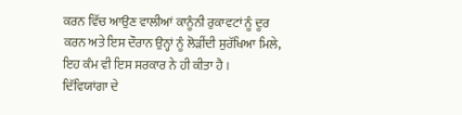ਕਰਨ ਵਿੱਚ ਆਉਣ ਵਾਲੀਆਂ ਕਾਨੂੰਨੀ ਰੁਕਾਵਟਾਂ ਨੂੰ ਦੂਰ ਕਰਨ ਅਤੇ ਇਸ ਦੌਰਾਨ ਉਨ੍ਹਾਂ ਨੂੰ ਲੋੜੀਂਦੀ ਸੁਰੱਖਿਆ ਮਿਲੇ, ਇਹ ਕੰਮ ਵੀ ਇਸ ਸਰਕਾਰ ਨੇ ਹੀ ਕੀਤਾ ਹੈ ।
ਦਿੱਵਿਯਾਂਗਾ ਦੇ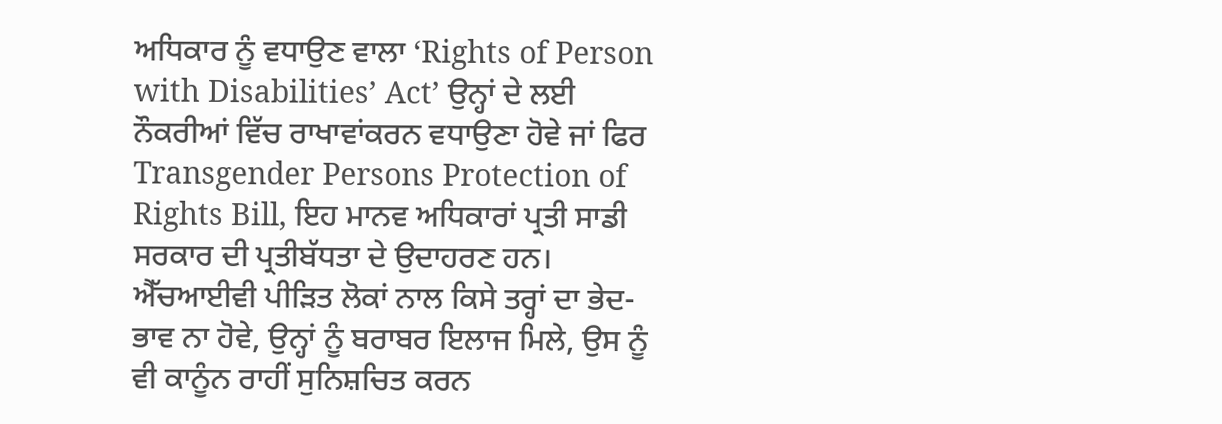ਅਧਿਕਾਰ ਨੂੰ ਵਧਾਉਣ ਵਾਲਾ ‘Rights of Person with Disabilities’ Act’ ਉਨ੍ਹਾਂ ਦੇ ਲਈ ਨੌਕਰੀਆਂ ਵਿੱਚ ਰਾਖਾਵਾਂਕਰਨ ਵਧਾਉਣਾ ਹੋਵੇ ਜਾਂ ਫਿਰ Transgender Persons Protection of Rights Bill, ਇਹ ਮਾਨਵ ਅਧਿਕਾਰਾਂ ਪ੍ਰਤੀ ਸਾਡੀ ਸਰਕਾਰ ਦੀ ਪ੍ਰਤੀਬੱਧਤਾ ਦੇ ਉਦਾਹਰਣ ਹਨ।
ਐੱਚਆਈਵੀ ਪੀੜਿਤ ਲੋਕਾਂ ਨਾਲ ਕਿਸੇ ਤਰ੍ਹਾਂ ਦਾ ਭੇਦ-ਭਾਵ ਨਾ ਹੋਵੇ, ਉਨ੍ਹਾਂ ਨੂੰ ਬਰਾਬਰ ਇਲਾਜ ਮਿਲੇ, ਉਸ ਨੂੰ ਵੀ ਕਾਨੂੰਨ ਰਾਹੀਂ ਸੁਨਿਸ਼ਚਿਤ ਕਰਨ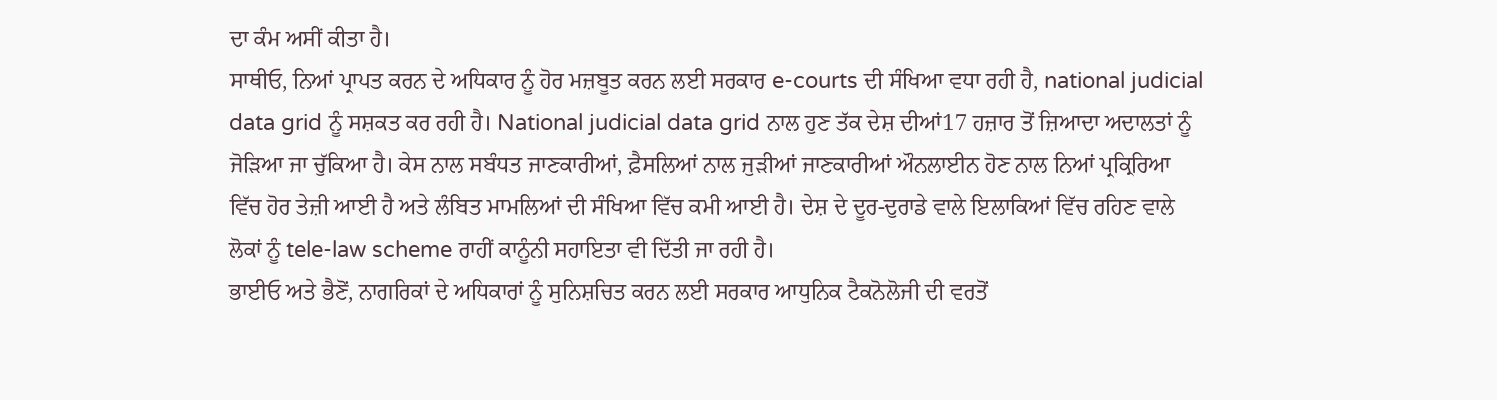ਦਾ ਕੰਮ ਅਸੀਂ ਕੀਤਾ ਹੈ।
ਸਾਥੀਓ, ਨਿਆਂ ਪ੍ਰਾਪਤ ਕਰਨ ਦੇ ਅਧਿਕਾਰ ਨੂੰ ਹੋਰ ਮਜ਼ਬੂਤ ਕਰਨ ਲਈ ਸਰਕਾਰ e-courts ਦੀ ਸੰਖਿਆ ਵਧਾ ਰਹੀ ਹੈ, national judicial data grid ਨੂੰ ਸਸ਼ਕਤ ਕਰ ਰਹੀ ਹੈ। National judicial data grid ਨਾਲ ਹੁਣ ਤੱਕ ਦੇਸ਼ ਦੀਆਂ17 ਹਜ਼ਾਰ ਤੋਂ ਜ਼ਿਆਦਾ ਅਦਾਲਤਾਂ ਨੂੰ ਜੋੜਿਆ ਜਾ ਚੁੱਕਿਆ ਹੈ। ਕੇਸ ਨਾਲ ਸਬੰਧਤ ਜਾਣਕਾਰੀਆਂ, ਫ਼ੈਸਲਿਆਂ ਨਾਲ ਜੁਡ਼ੀਆਂ ਜਾਣਕਾਰੀਆਂ ਔਨਲਾਈਨ ਹੋਣ ਨਾਲ ਨਿਆਂ ਪ੍ਰਕ੍ਰਿਰਿਆ ਵਿੱਚ ਹੋਰ ਤੇਜ਼ੀ ਆਈ ਹੈ ਅਤੇ ਲੰਬਿਤ ਮਾਮਲਿਆਂ ਦੀ ਸੰਖਿਆ ਵਿੱਚ ਕਮੀ ਆਈ ਹੈ। ਦੇਸ਼ ਦੇ ਦੂਰ-ਦੁਰਾਡੇ ਵਾਲੇ ਇਲਾਕਿਆਂ ਵਿੱਚ ਰਹਿਣ ਵਾਲੇ ਲੋਕਾਂ ਨੂੰ tele-law scheme ਰਾਹੀਂ ਕਾਨੂੰਨੀ ਸਹਾਇਤਾ ਵੀ ਦਿੱਤੀ ਜਾ ਰਹੀ ਹੈ।
ਭਾਈਓ ਅਤੇ ਭੈਣੋਂ, ਨਾਗਰਿਕਾਂ ਦੇ ਅਧਿਕਾਰਾਂ ਨੂੰ ਸੁਨਿਸ਼ਚਿਤ ਕਰਨ ਲਈ ਸਰਕਾਰ ਆਧੁਨਿਕ ਟੈਕਨੋਲੋਜੀ ਦੀ ਵਰਤੋਂ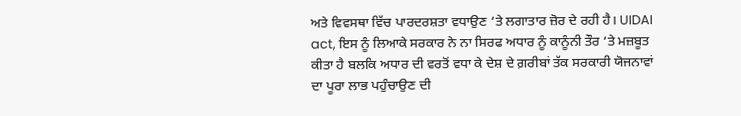ਅਤੇ ਵਿਵਸਥਾ ਵਿੱਚ ਪਾਰਦਰਸ਼ਤਾ ਵਧਾਉਣ ‘ਤੇ ਲਗਾਤਾਰ ਜ਼ੋਰ ਦੇ ਰਹੀ ਹੈ। UIDAI act, ਇਸ ਨੂੰ ਲਿਆਕੇ ਸਰਕਾਰ ਨੇ ਨਾ ਸਿਰਫ ਅਧਾਰ ਨੂੰ ਕਾਨੂੰਨੀ ਤੌਰ ‘ਤੇ ਮਜ਼ਬੂਤ ਕੀਤਾ ਹੈ ਬਲਕਿ ਅਧਾਰ ਦੀ ਵਰਤੋਂ ਵਧਾ ਕੇ ਦੇਸ਼ ਦੇ ਗ਼ਰੀਬਾਂ ਤੱਕ ਸਰਕਾਰੀ ਯੋਜਨਾਵਾਂ ਦਾ ਪੂਰਾ ਲਾਭ ਪਹੁੰਚਾਉਣ ਦੀ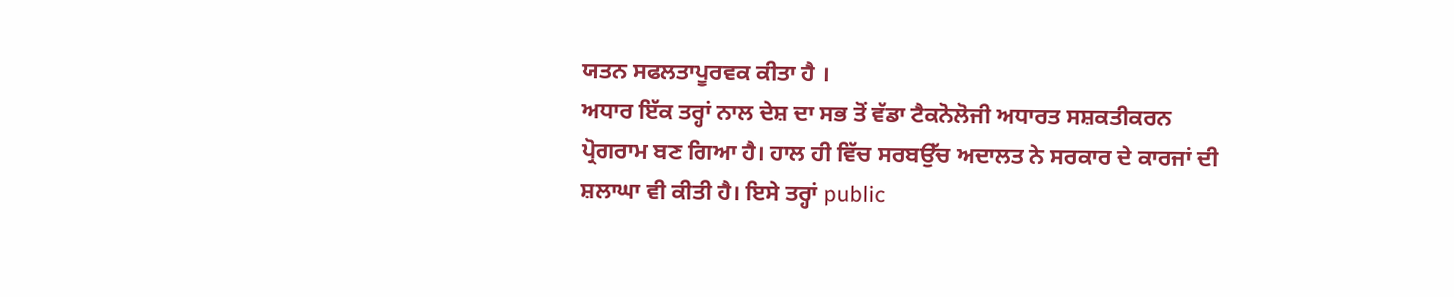ਯਤਨ ਸਫਲਤਾਪੂਰਵਕ ਕੀਤਾ ਹੈ ।
ਅਧਾਰ ਇੱਕ ਤਰ੍ਹਾਂ ਨਾਲ ਦੇਸ਼ ਦਾ ਸਭ ਤੋਂ ਵੱਡਾ ਟੈਕਨੋਲੋਜੀ ਅਧਾਰਤ ਸਸ਼ਕਤੀਕਰਨ ਪ੍ਰੋਗਰਾਮ ਬਣ ਗਿਆ ਹੈ। ਹਾਲ ਹੀ ਵਿੱਚ ਸਰਬਉੱਚ ਅਦਾਲਤ ਨੇ ਸਰਕਾਰ ਦੇ ਕਾਰਜਾਂ ਦੀ ਸ਼ਲਾਘਾ ਵੀ ਕੀਤੀ ਹੈ। ਇਸੇ ਤਰ੍ਹਾਂ public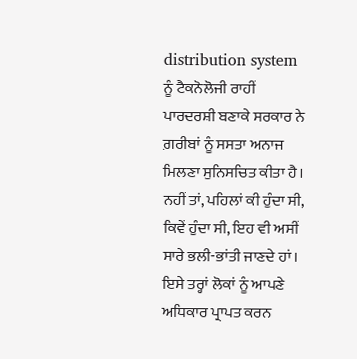distribution system ਨੂੰ ਟੈਕਨੋਲੋਜੀ ਰਾਹੀਂ ਪਾਰਦਰਸ਼ੀ ਬਣਾਕੇ ਸਰਕਾਰ ਨੇ ਗ਼ਰੀਬਾਂ ਨੂੰ ਸਸਤਾ ਅਨਾਜ ਮਿਲਣਾ ਸੁਨਿਸਚਿਤ ਕੀਤਾ ਹੈ। ਨਹੀਂ ਤਾਂ, ਪਹਿਲਾਂ ਕੀ ਹੁੰਦਾ ਸੀ, ਕਿਵੇਂ ਹੁੰਦਾ ਸੀ, ਇਹ ਵੀ ਅਸੀਂ ਸਾਰੇ ਭਲੀ-ਭਾਂਤੀ ਜਾਣਦੇ ਹਾਂ।
ਇਸੇ ਤਰ੍ਹਾਂ ਲੋਕਾਂ ਨੂੰ ਆਪਣੇ ਅਧਿਕਾਰ ਪ੍ਰਾਪਤ ਕਰਨ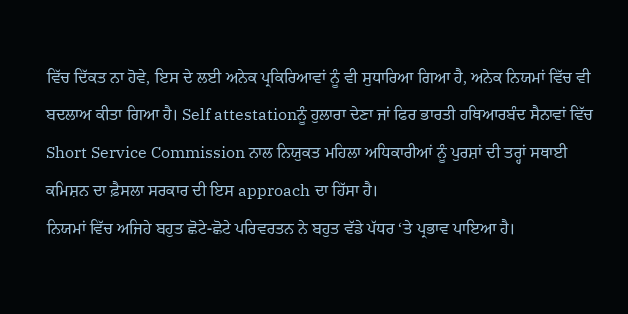ਵਿੱਚ ਦਿੱਕਤ ਨਾ ਹੋਵੇ, ਇਸ ਦੇ ਲਈ ਅਨੇਕ ਪ੍ਰਕਿਰਿਆਵਾਂ ਨੂੰ ਵੀ ਸੁਧਾਰਿਆ ਗਿਆ ਹੈ, ਅਨੇਕ ਨਿਯਮਾਂ ਵਿੱਚ ਵੀ ਬਦਲਾਅ ਕੀਤਾ ਗਿਆ ਹੈ। Self attestationਨੂੰ ਹੁਲਾਰਾ ਦੇਣਾ ਜਾਂ ਫਿਰ ਭਾਰਤੀ ਹਥਿਆਰਬੰਦ ਸੈਨਾਵਾਂ ਵਿੱਚ Short Service Commission ਨਾਲ ਨਿਯੁਕਤ ਮਹਿਲਾ ਅਧਿਕਾਰੀਆਂ ਨੂੰ ਪੁਰਸ਼ਾਂ ਦੀ ਤਰ੍ਹਾਂ ਸਥਾਈ ਕਮਿਸ਼ਨ ਦਾ ਫ਼ੈਸਲਾ ਸਰਕਾਰ ਦੀ ਇਸ approach ਦਾ ਹਿੱਸਾ ਹੈ।
ਨਿਯਮਾਂ ਵਿੱਚ ਅਜਿਹੇ ਬਹੁਤ ਛੋਟੇ-ਛੋਟੇ ਪਰਿਵਰਤਨ ਨੇ ਬਹੁਤ ਵੱਡੇ ਪੱਧਰ ‘ਤੇ ਪ੍ਰਭਾਵ ਪਾਇਆ ਹੈ।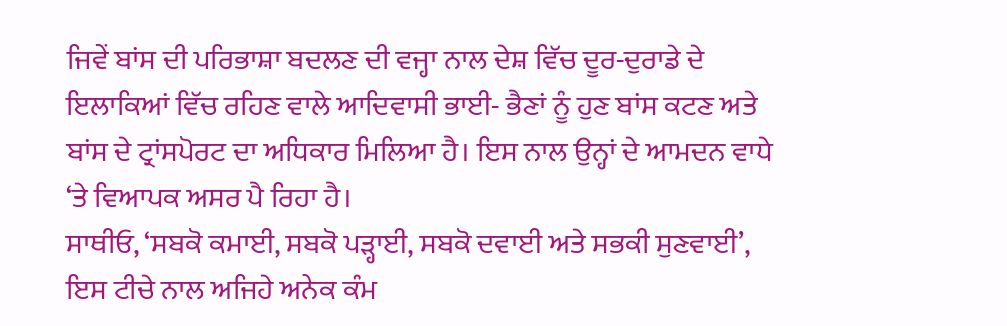ਜਿਵੇਂ ਬਾਂਸ ਦੀ ਪਰਿਭਾਸ਼ਾ ਬਦਲਣ ਦੀ ਵਜ੍ਹਾ ਨਾਲ ਦੇਸ਼ ਵਿੱਚ ਦੂਰ-ਦੁਰਾਡੇ ਦੇ ਇਲਾਕਿਆਂ ਵਿੱਚ ਰਹਿਣ ਵਾਲੇ ਆਦਿਵਾਸੀ ਭਾਈ- ਭੈਣਾਂ ਨੂੰ ਹੁਣ ਬਾਂਸ ਕਟਣ ਅਤੇ ਬਾਂਸ ਦੇ ਟ੍ਰਾਂਸਪੋਰਟ ਦਾ ਅਧਿਕਾਰ ਮਿਲਿਆ ਹੈ। ਇਸ ਨਾਲ ਉਨ੍ਹਾਂ ਦੇ ਆਮਦਨ ਵਾਧੇ ‘ਤੇ ਵਿਆਪਕ ਅਸਰ ਪੈ ਰਿਹਾ ਹੈ।
ਸਾਥੀਓ, ‘ਸਬਕੋ ਕਮਾਈ, ਸਬਕੋ ਪੜ੍ਹਾਈ, ਸਬਕੋ ਦਵਾਈ ਅਤੇ ਸਭਕੀ ਸੁਣਵਾਈ’, ਇਸ ਟੀਚੇ ਨਾਲ ਅਜਿਹੇ ਅਨੇਕ ਕੰਮ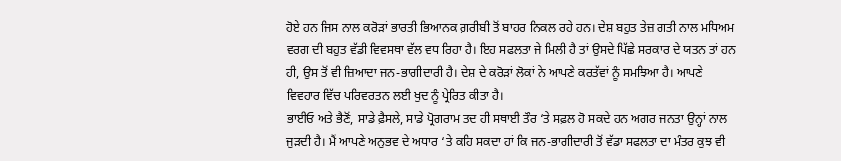ਹੋਏ ਹਨ ਜਿਸ ਨਾਲ ਕਰੋਡ਼ਾਂ ਭਾਰਤੀ ਭਿਆਨਕ ਗ਼ਰੀਬੀ ਤੋਂ ਬਾਹਰ ਨਿਕਲ ਰਹੇ ਹਨ। ਦੇਸ਼ ਬਹੁਤ ਤੇਜ਼ ਗਤੀ ਨਾਲ ਮਧਿਅਮ ਵਰਗ ਦੀ ਬਹੁਤ ਵੱਡੀ ਵਿਵਸਥਾ ਵੱਲ ਵਧ ਰਿਹਾ ਹੈ। ਇਹ ਸਫਲਤਾ ਜੇ ਮਿਲੀ ਹੈ ਤਾਂ ਉਸਦੇ ਪਿੱਛੇ ਸਰਕਾਰ ਦੇ ਯਤਨ ਤਾਂ ਹਨ ਹੀ, ਉਸ ਤੋਂ ਵੀ ਜ਼ਿਆਦਾ ਜਨ-ਭਾਗੀਦਾਰੀ ਹੈ। ਦੇਸ਼ ਦੇ ਕਰੋੜਾਂ ਲੋਕਾਂ ਨੇ ਆਪਣੇ ਕਰਤੱਵਾਂ ਨੂੰ ਸਮਝਿਆ ਹੈ। ਆਪਣੇ ਵਿਵਹਾਰ ਵਿੱਚ ਪਰਿਵਰਤਨ ਲਈ ਖੁਦ ਨੂੰ ਪ੍ਰੇਰਿਤ ਕੀਤਾ ਹੈ।
ਭਾਈਓ ਅਤੇ ਭੈਣੋਂ, ਸਾਡੇ ਫ਼ੈਸਲੇ, ਸਾਡੇ ਪ੍ਰੋਗਰਾਮ ਤਦ ਹੀ ਸਥਾਈ ਤੌਰ ‘ਤੇ ਸਫ਼ਲ ਹੋ ਸਕਦੇ ਹਨ ਅਗਰ ਜਨਤਾ ਉਨ੍ਹਾਂ ਨਾਲ ਜੁੜਦੀ ਹੈ। ਮੈਂ ਆਪਣੇ ਅਨੁਭਵ ਦੇ ਅਧਾਰ ‘ਤੇ ਕਹਿ ਸਕਦਾ ਹਾਂ ਕਿ ਜਨ-ਭਾਗੀਦਾਰੀ ਤੋਂ ਵੱਡਾ ਸਫਲਤਾ ਦਾ ਮੰਤਰ ਕੁਝ ਵੀ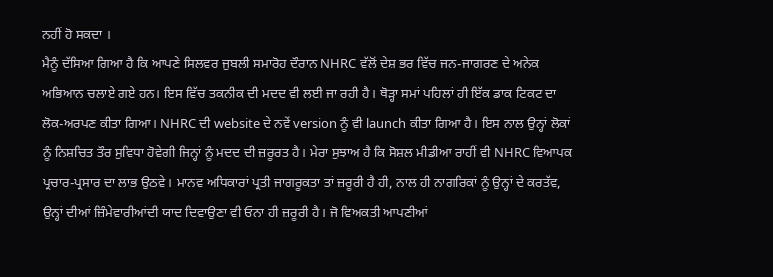ਨਹੀਂ ਹੋ ਸਕਦਾ ।
ਮੈਨੂੰ ਦੱਸਿਆ ਗਿਆ ਹੈ ਕਿ ਆਪਣੇ ਸਿਲਵਰ ਜੁਬਲੀ ਸਮਾਰੋਹ ਦੌਰਾਨ NHRC ਵੱਲੋਂ ਦੇਸ਼ ਭਰ ਵਿੱਚ ਜਨ-ਜਾਗਰਣ ਦੇ ਅਨੇਕ ਅਭਿਆਨ ਚਲਾਏ ਗਏ ਹਨ। ਇਸ ਵਿੱਚ ਤਕਨੀਕ ਦੀ ਮਦਦ ਵੀ ਲਈ ਜਾ ਰਹੀ ਹੈ। ਥੋੜ੍ਹਾ ਸਮਾਂ ਪਹਿਲਾਂ ਹੀ ਇੱਕ ਡਾਕ ਟਿਕਟ ਦਾ ਲੋਕ-ਅਰਪਣ ਕੀਤਾ ਗਿਆ। NHRC ਦੀ website ਦੇ ਨਵੇਂ version ਨੂੰ ਵੀ launch ਕੀਤਾ ਗਿਆ ਹੈ। ਇਸ ਨਾਲ ਉਨ੍ਹਾਂ ਲੋਕਾਂ ਨੂੰ ਨਿਸ਼ਚਿਤ ਤੌਰ ਸੁਵਿਧਾ ਹੋਵੇਗੀ ਜਿਨ੍ਹਾਂ ਨੂੰ ਮਦਦ ਦੀ ਜ਼ਰੂਰਤ ਹੈ। ਮੇਰਾ ਸੁਝਾਅ ਹੈ ਕਿ ਸੋਸ਼ਲ ਮੀਡੀਆ ਰਾਹੀਂ ਵੀ NHRC ਵਿਆਪਕ ਪ੍ਰਚਾਰ-ਪ੍ਰਸਾਰ ਦਾ ਲਾਭ ਉਠਵੇ। ਮਾਨਵ ਅਧਿਕਾਰਾਂ ਪ੍ਰਤੀ ਜਾਗਰੂਕਤਾ ਤਾਂ ਜ਼ਰੂਰੀ ਹੈ ਹੀ, ਨਾਲ ਹੀ ਨਾਗਰਿਕਾਂ ਨੂੰ ਉਨ੍ਹਾਂ ਦੇ ਕਰਤੱਵ, ਉਨ੍ਹਾਂ ਦੀਆਂ ਜ਼ਿੰਮੇਵਾਰੀਆਂਦੀ ਯਾਦ ਦਿਵਾਉਣਾ ਵੀ ਓਨਾ ਹੀ ਜ਼ਰੂਰੀ ਹੈ। ਜੋ ਵਿਅਕਤੀ ਆਪਣੀਆਂ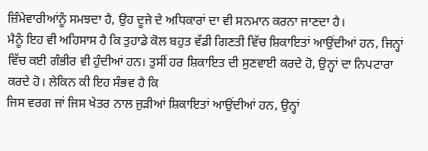ਜ਼ਿੰਮੇਵਾਰੀਆਂਨੂੰ ਸਮਝਦਾ ਹੈ, ਉਹ ਦੂਜੇ ਦੇ ਅਧਿਕਾਰਾਂ ਦਾ ਵੀ ਸਨਮਾਨ ਕਰਨਾ ਜਾਣਦਾ ਹੈ।
ਮੈਨੂੰ ਇਹ ਵੀ ਅਹਿਸਾਸ ਹੈ ਕਿ ਤੁਹਾਡੇ ਕੋਲ ਬਹੁਤ ਵੱਡੀ ਗਿਣਤੀ ਵਿੱਚ ਸ਼ਿਕਾਇਤਾਂ ਆਉਂਦੀਆਂ ਹਨ, ਜਿਨ੍ਹਾਂ ਵਿੱਚ ਕਈ ਗੰਭੀਰ ਵੀ ਹੁੰਦੀਆਂ ਹਨ। ਤੁਸੀਂ ਹਰ ਸ਼ਿਕਾਇਤ ਦੀ ਸੁਣਵਾਈ ਕਰਦੇ ਹੋ, ਉਨ੍ਹਾਂ ਦਾ ਨਿਪਟਾਰਾ ਕਰਦੇ ਹੋ। ਲੇਕਿਨ ਕੀ ਇਹ ਸੰਭਵ ਹੈ ਕਿ
ਜਿਸ ਵਰਗ ਜਾਂ ਜਿਸ ਖੇਤਰ ਨਾਲ ਜੁੜੀਆਂ ਸ਼ਿਕਾਇਤਾਂ ਆਉਂਦੀਆਂ ਹਨ, ਉਨ੍ਹਾਂ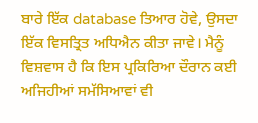ਬਾਰੇ ਇੱਕ database ਤਿਆਰ ਹੋਵੇ, ਉਸਦਾ ਇੱਕ ਵਿਸਤ੍ਰਿਤ ਅਧਿਐਨ ਕੀਤਾ ਜਾਵੇ। ਮੈਨੂੰ ਵਿਸ਼ਵਾਸ ਹੈ ਕਿ ਇਸ ਪ੍ਰਕਿਰਿਆ ਦੌਰਾਨ ਕਈ ਅਜਿਹੀਆਂ ਸਮੱਸਿਆਵਾਂ ਵੀ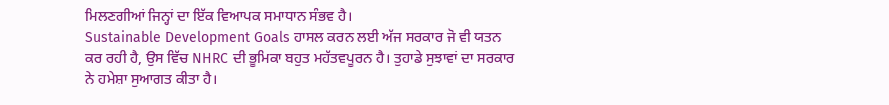ਮਿਲਣਗੀਆਂ ਜਿਨ੍ਹਾਂ ਦਾ ਇੱਕ ਵਿਆਪਕ ਸਮਾਧਾਨ ਸੰਭਵ ਹੈ।
Sustainable Development Goals ਹਾਸਲ ਕਰਨ ਲਈ ਅੱਜ ਸਰਕਾਰ ਜੋ ਵੀ ਯਤਨ ਕਰ ਰਹੀ ਹੈ, ਉਸ ਵਿੱਚ NHRC ਦੀ ਭੂਮਿਕਾ ਬਹੁਤ ਮਹੱਤਵਪੂਰਨ ਹੈ। ਤੁਹਾਡੇ ਸੁਝਾਵਾਂ ਦਾ ਸਰਕਾਰ ਨੇ ਹਮੇਸ਼ਾ ਸੁਆਗਤ ਕੀਤਾ ਹੈ।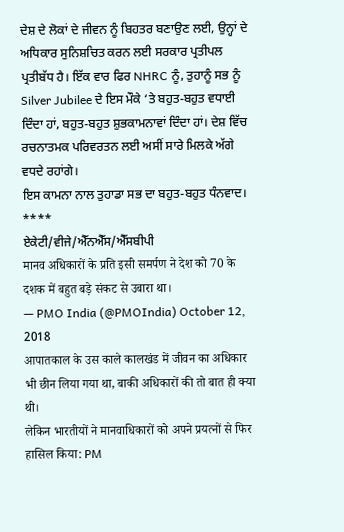ਦੇਸ਼ ਦੇ ਲੋਕਾਂ ਦੇ ਜੀਵਨ ਨੂੰ ਬਿਹਤਰ ਬਣਾਉਣ ਲਈ, ਉਨ੍ਹਾਂ ਦੇ ਅਧਿਕਾਰ ਸੁਨਿਸ਼ਚਿਤ ਕਰਨ ਲਈ ਸਰਕਾਰ ਪ੍ਰਤੀਪਲ ਪ੍ਰਤੀਬੱਧ ਹੈ। ਇੱਕ ਵਾਰ ਫਿਰ NHRC ਨੂੰ, ਤੁਹਾਨੂੰ ਸਭ ਨੂੰ Silver Jubilee ਦੇ ਇਸ ਮੌਕੇ ‘ਤੇ ਬਹੁਤ-ਬਹੁਤ ਵਧਾਈ ਦਿੰਦਾ ਹਾਂ, ਬਹੁਤ-ਬਹੁਤ ਸ਼ੁਭਕਾਮਨਾਵਾਂ ਦਿੰਦਾ ਹਾਂ। ਦੇਸ਼ ਵਿੱਚ ਰਚਨਾਤਮਕ ਪਰਿਵਰਤਨ ਲਈ ਅਸੀਂ ਸਾਰੇ ਮਿਲਕੇ ਅੱਗੇ ਵਧਦੇ ਰਹਾਂਗੇ।
ਇਸ ਕਾਮਨਾ ਨਾਲ ਤੁਹਾਡਾ ਸਭ ਦਾ ਬਹੁਤ-ਬਹੁਤ ਧੰਨਵਾਦ।
****
ਏਕੇਟੀ/ਵੀਜੇ/ਐੱਨਐੱਸ/ਐੱਸਬੀਪੀ
मानव अधिकारों के प्रति इसी समर्पण ने देश को 70 के दशक में बहुत बड़े संकट से उबारा था।
— PMO India (@PMOIndia) October 12, 2018
आपातकाल के उस काले कालखंड में जीवन का अधिकार भी छीन लिया गया था, बाकी अधिकारों की तो बात ही क्या थी।
लेकिन भारतीयों ने मानवाधिकारों को अपने प्रयत्नों से फिर हासिल किया: PM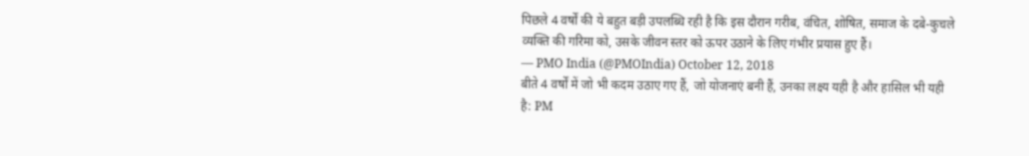पिछले 4 वर्षों की ये बहुत बड़ी उपलब्धि रही है कि इस दौरान गरीब, वंचित, शोषित, समाज के दबे-कुचले व्यक्ति की गरिमा को, उसके जीवन स्तर को ऊपर उठाने के लिए गंभीर प्रयास हुए हैं।
— PMO India (@PMOIndia) October 12, 2018
बीते 4 वर्षों में जो भी कदम उठाए गए हैं, जो योजनाएं बनी हैं, उनका लक्ष्य यही है और हासिल भी यही है: PM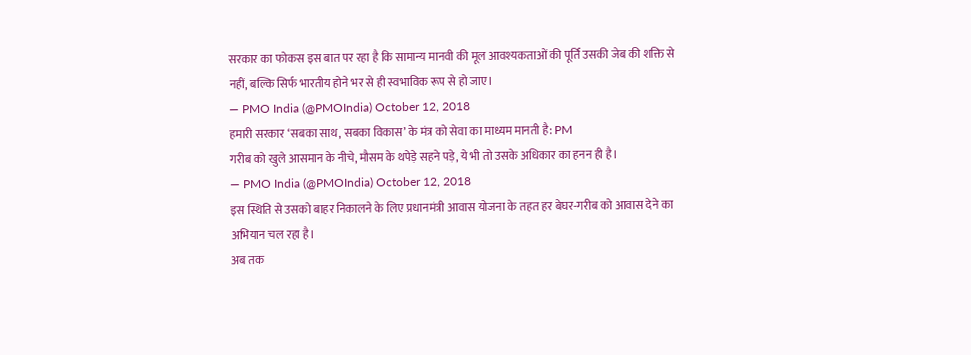सरकार का फोकस इस बात पर रहा है कि सामान्य मानवी की मूल आवश्यकताओं की पूर्ति उसकी जेब की शक्ति से नहीं, बल्कि सिर्फ भारतीय होने भर से ही स्वभाविक रूप से हो जाए।
— PMO India (@PMOIndia) October 12, 2018
हमारी सरकार ‘सबका साथ, सबका विकास’ के मंत्र को सेवा का माध्यम मानती है: PM
गरीब को खुले आसमान के नीचे, मौसम के थपेड़े सहने पड़े, ये भी तो उसके अधिकार का हनन ही है।
— PMO India (@PMOIndia) October 12, 2018
इस स्थिति से उसको बाहर निकालने के लिए प्रधानमंत्री आवास योजना के तहत हर बेघर-गरीब को आवास देने का अभियान चल रहा है।
अब तक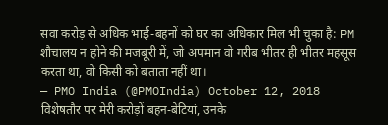सवा करोड़ से अधिक भाई-बहनों को घर का अधिकार मिल भी चुका है: PM
शौचालय न होने की मजबूरी में, जो अपमान वो गरीब भीतर ही भीतर महसूस करता था, वो किसी को बताता नहीं था।
— PMO India (@PMOIndia) October 12, 2018
विशेषतौर पर मेरी करोड़ों बहन-बेटियां, उनके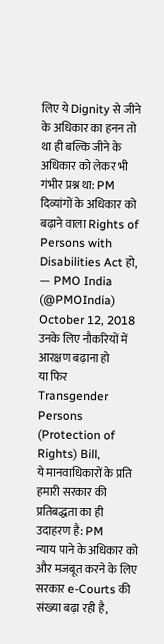लिए ये Dignity से जीने के अधिकार का हनन तो था ही बल्कि जीने के अधिकार को लेकर भी गंभीर प्रश्न था: PM
दिव्यांगों के अधिकार को बढ़ाने वाला Rights of Persons with Disabilities Act हो,
— PMO India (@PMOIndia) October 12, 2018
उनके लिए नौकरियों में आरक्षण बढ़ाना हो
या फिर Transgender Persons (Protection of Rights) Bill,
ये मानवाधिकारों के प्रति हमारी सरकार की प्रतिबद्धता का ही उदाहरण है: PM
न्याय पाने के अधिकार को और मजबूत करने के लिए सरकार e-Courts की संख्या बढ़ा रही है,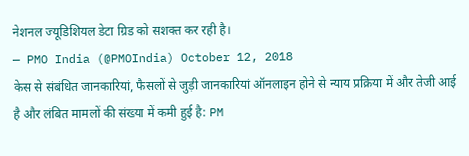नेशनल ज्यूडिशियल डेटा ग्रिड को सशक्त कर रही है।
— PMO India (@PMOIndia) October 12, 2018
केस से संबंधित जानकारियां, फैसलों से जुड़ी जानकारियां ऑनलाइन होने से न्याय प्रक्रिया में और तेजी आई है और लंबित मामलों की संख्या में कमी हुई है: PM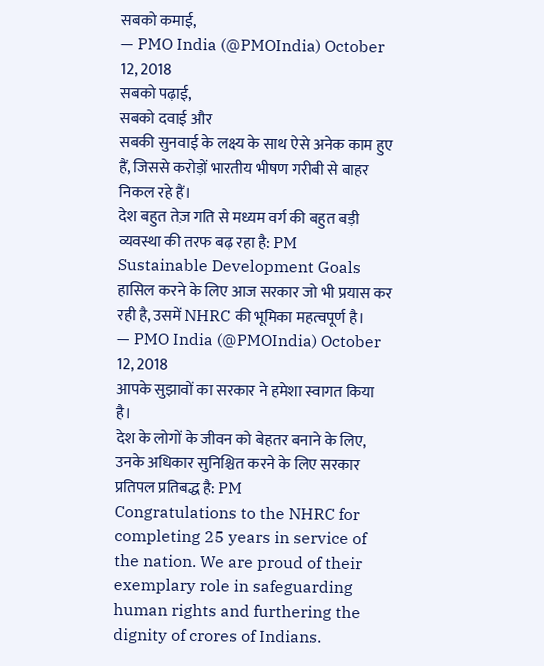सबको कमाई,
— PMO India (@PMOIndia) October 12, 2018
सबको पढ़ाई,
सबको दवाई और
सबकी सुनवाई के लक्ष्य के साथ ऐसे अनेक काम हुए हैं, जिससे करोड़ों भारतीय भीषण गरीबी से बाहर निकल रहे हैं।
देश बहुत तेज़ गति से मध्यम वर्ग की बहुत बड़ी व्यवस्था की तरफ बढ़ रहा है: PM
Sustainable Development Goals हासिल करने के लिए आज सरकार जो भी प्रयास कर रही है, उसमें NHRC की भूमिका महत्वपूर्ण है।
— PMO India (@PMOIndia) October 12, 2018
आपके सुझावों का सरकार ने हमेशा स्वागत किया है।
देश के लोगों के जीवन को बेहतर बनाने के लिए, उनके अधिकार सुनिश्चित करने के लिए सरकार प्रतिपल प्रतिबद्ध है: PM
Congratulations to the NHRC for completing 25 years in service of the nation. We are proud of their exemplary role in safeguarding human rights and furthering the dignity of crores of Indians.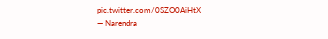pic.twitter.com/0SZO0AiHtX
— Narendra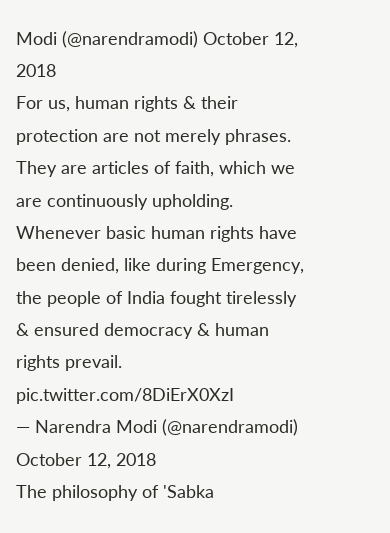Modi (@narendramodi) October 12, 2018
For us, human rights & their protection are not merely phrases. They are articles of faith, which we are continuously upholding. Whenever basic human rights have been denied, like during Emergency, the people of India fought tirelessly & ensured democracy & human rights prevail. pic.twitter.com/8DiErX0XzI
— Narendra Modi (@narendramodi) October 12, 2018
The philosophy of 'Sabka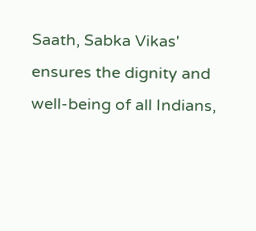Saath, Sabka Vikas' ensures the dignity and well-being of all Indians,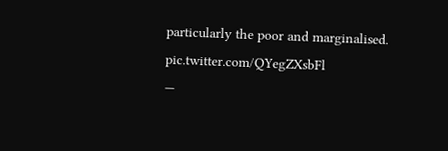particularly the poor and marginalised. pic.twitter.com/QYegZXsbFl
—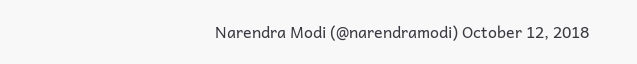Narendra Modi (@narendramodi) October 12, 2018